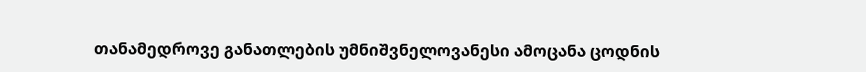თანამედროვე განათლების უმნიშვნელოვანესი ამოცანა ცოდნის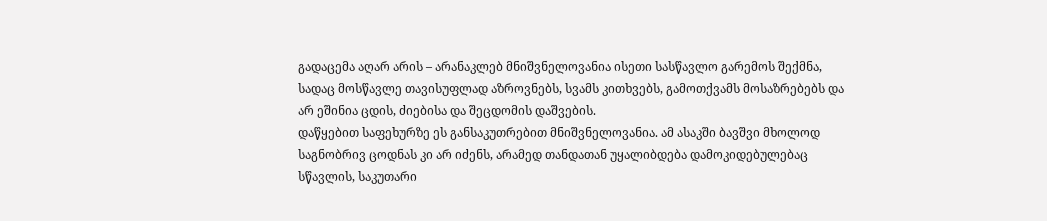გადაცემა აღარ არის – არანაკლებ მნიშვნელოვანია ისეთი სასწავლო გარემოს შექმნა, სადაც მოსწავლე თავისუფლად აზროვნებს, სვამს კითხვებს, გამოთქვამს მოსაზრებებს და არ ეშინია ცდის, ძიებისა და შეცდომის დაშვების.
დაწყებით საფეხურზე ეს განსაკუთრებით მნიშვნელოვანია. ამ ასაკში ბავშვი მხოლოდ საგნობრივ ცოდნას კი არ იძენს, არამედ თანდათან უყალიბდება დამოკიდებულებაც სწავლის, საკუთარი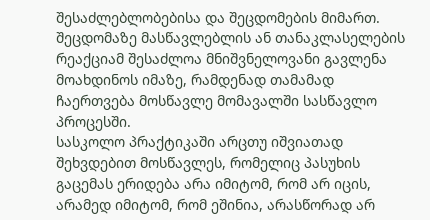შესაძლებლობებისა და შეცდომების მიმართ. შეცდომაზე მასწავლებლის ან თანაკლასელების რეაქციამ შესაძლოა მნიშვნელოვანი გავლენა მოახდინოს იმაზე, რამდენად თამამად ჩაერთვება მოსწავლე მომავალში სასწავლო პროცესში.
სასკოლო პრაქტიკაში არცთუ იშვიათად შეხვდებით მოსწავლეს, რომელიც პასუხის გაცემას ერიდება არა იმიტომ, რომ არ იცის, არამედ იმიტომ, რომ ეშინია, არასწორად არ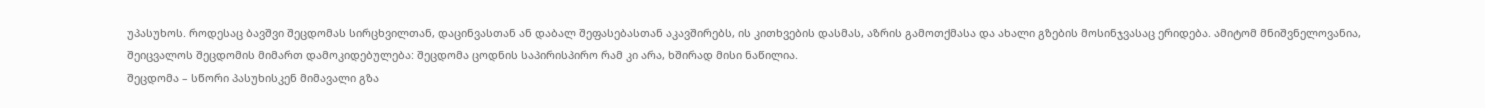უპასუხოს. როდესაც ბავშვი შეცდომას სირცხვილთან, დაცინვასთან ან დაბალ შეფასებასთან აკავშირებს, ის კითხვების დასმას, აზრის გამოთქმასა და ახალი გზების მოსინჯვასაც ერიდება. ამიტომ მნიშვნელოვანია, შეიცვალოს შეცდომის მიმართ დამოკიდებულება: შეცდომა ცოდნის საპირისპირო რამ კი არა, ხშირად მისი ნაწილია.
შეცდომა – სწორი პასუხისკენ მიმავალი გზა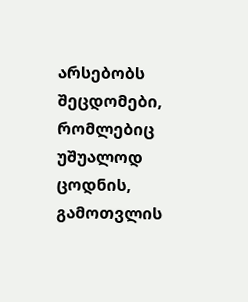არსებობს შეცდომები, რომლებიც უშუალოდ ცოდნის, გამოთვლის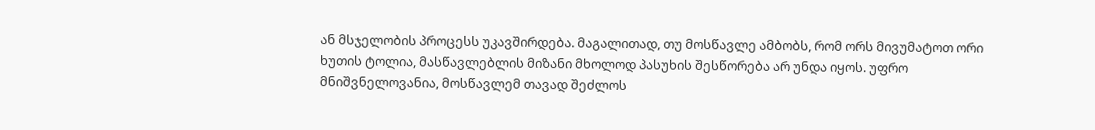ან მსჯელობის პროცესს უკავშირდება. მაგალითად, თუ მოსწავლე ამბობს, რომ ორს მივუმატოთ ორი ხუთის ტოლია, მასწავლებლის მიზანი მხოლოდ პასუხის შესწორება არ უნდა იყოს. უფრო მნიშვნელოვანია, მოსწავლემ თავად შეძლოს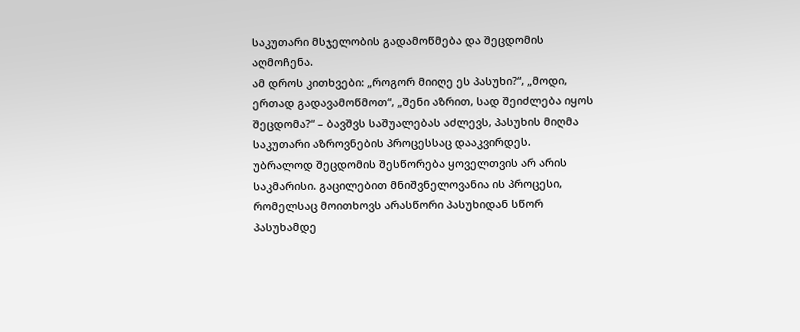საკუთარი მსჯელობის გადამოწმება და შეცდომის აღმოჩენა.
ამ დროს კითხვები: „როგორ მიიღე ეს პასუხი?“, „მოდი, ერთად გადავამოწმოთ“, „შენი აზრით, სად შეიძლება იყოს შეცდომა?“ – ბავშვს საშუალებას აძლევს, პასუხის მიღმა საკუთარი აზროვნების პროცესსაც დააკვირდეს.
უბრალოდ შეცდომის შესწორება ყოველთვის არ არის საკმარისი. გაცილებით მნიშვნელოვანია ის პროცესი, რომელსაც მოითხოვს არასწორი პასუხიდან სწორ პასუხამდე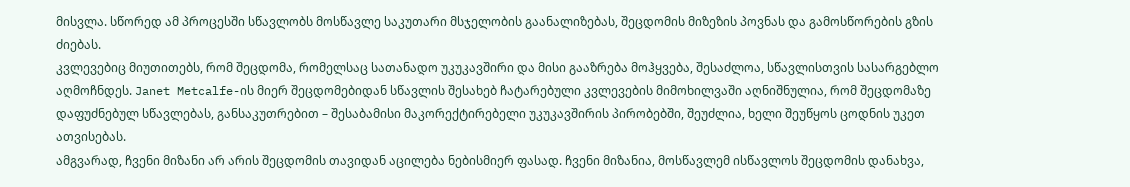მისვლა. სწორედ ამ პროცესში სწავლობს მოსწავლე საკუთარი მსჯელობის გაანალიზებას, შეცდომის მიზეზის პოვნას და გამოსწორების გზის ძიებას.
კვლევებიც მიუთითებს, რომ შეცდომა, რომელსაც სათანადო უკუკავშირი და მისი გააზრება მოჰყვება, შესაძლოა, სწავლისთვის სასარგებლო აღმოჩნდეს. Janet Metcalfe-ის მიერ შეცდომებიდან სწავლის შესახებ ჩატარებული კვლევების მიმოხილვაში აღნიშნულია, რომ შეცდომაზე დაფუძნებულ სწავლებას, განსაკუთრებით – შესაბამისი მაკორექტირებელი უკუკავშირის პირობებში, შეუძლია, ხელი შეუწყოს ცოდნის უკეთ ათვისებას.
ამგვარად, ჩვენი მიზანი არ არის შეცდომის თავიდან აცილება ნებისმიერ ფასად. ჩვენი მიზანია, მოსწავლემ ისწავლოს შეცდომის დანახვა,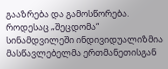გააზრება და გამოსწორება.
როდესაც „შეცდომა“ სინამდვილეში ინდივიდუალიზმია
მასწავლებელმა ერთმანეთისგან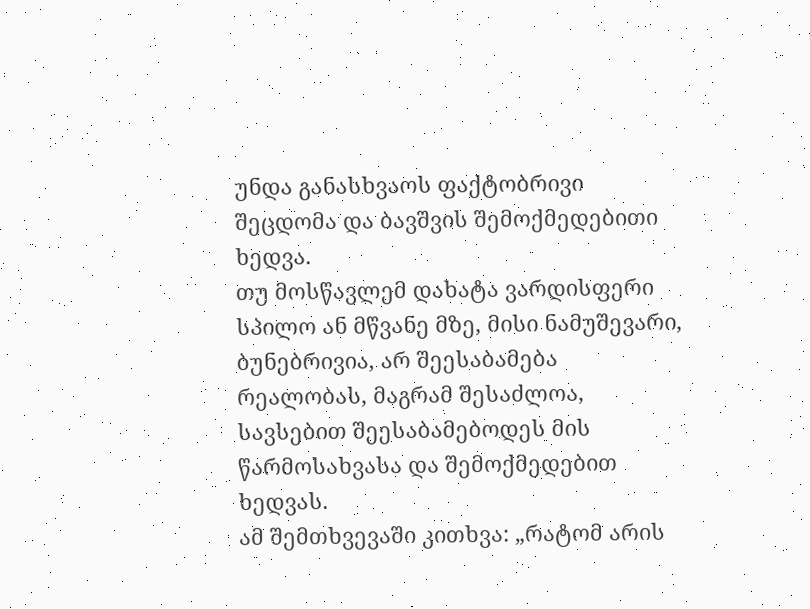უნდა განასხვაოს ფაქტობრივი შეცდომა და ბავშვის შემოქმედებითი ხედვა.
თუ მოსწავლემ დახატა ვარდისფერი სპილო ან მწვანე მზე, მისი ნამუშევარი, ბუნებრივია, არ შეესაბამება რეალობას, მაგრამ შესაძლოა, სავსებით შეესაბამებოდეს მის წარმოსახვასა და შემოქმედებით ხედვას.
ამ შემთხვევაში კითხვა: „რატომ არის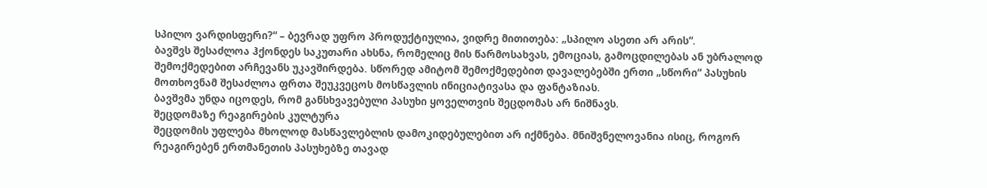სპილო ვარდისფერი?“ – ბევრად უფრო პროდუქტიულია, ვიდრე მითითება: „სპილო ასეთი არ არის“.
ბავშვს შესაძლოა ჰქონდეს საკუთარი ახსნა, რომელიც მის წარმოსახვას, ემოციას, გამოცდილებას ან უბრალოდ შემოქმედებით არჩევანს უკავშირდება. სწორედ ამიტომ შემოქმედებით დავალებებში ერთი „სწორი“ პასუხის მოთხოვნამ შესაძლოა ფრთა შეუკვეცოს მოსწავლის ინიციატივასა და ფანტაზიას.
ბავშვმა უნდა იცოდეს, რომ განსხვავებული პასუხი ყოველთვის შეცდომას არ ნიშნავს.
შეცდომაზე რეაგირების კულტურა
შეცდომის უფლება მხოლოდ მასწავლებლის დამოკიდებულებით არ იქმნება. მნიშვნელოვანია ისიც, როგორ რეაგირებენ ერთმანეთის პასუხებზე თავად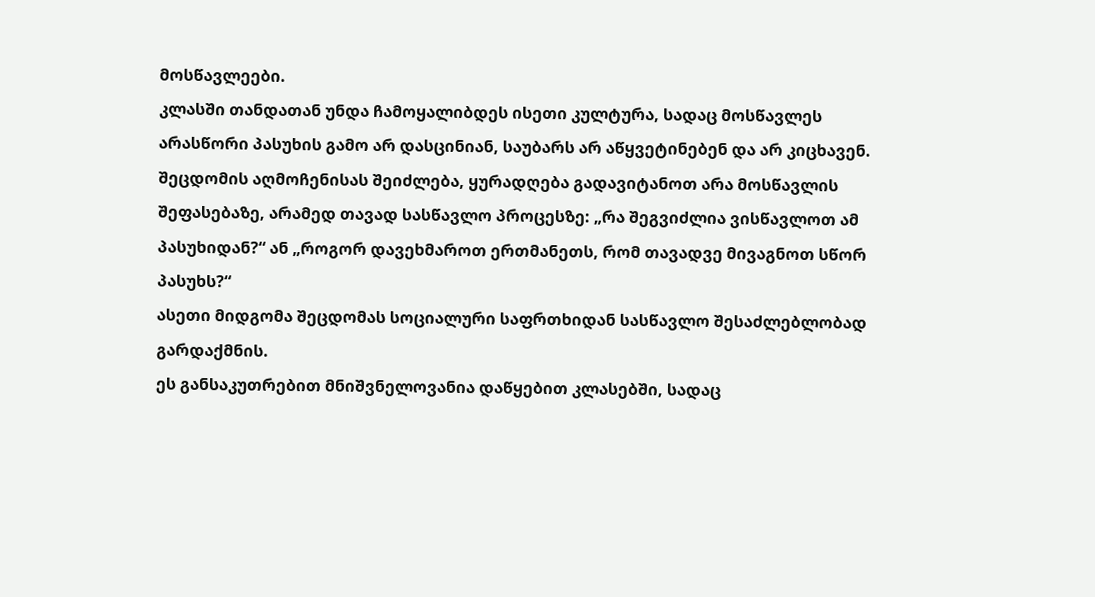მოსწავლეები.
კლასში თანდათან უნდა ჩამოყალიბდეს ისეთი კულტურა, სადაც მოსწავლეს არასწორი პასუხის გამო არ დასცინიან, საუბარს არ აწყვეტინებენ და არ კიცხავენ.
შეცდომის აღმოჩენისას შეიძლება, ყურადღება გადავიტანოთ არა მოსწავლის შეფასებაზე, არამედ თავად სასწავლო პროცესზე: „რა შეგვიძლია ვისწავლოთ ამ პასუხიდან?“ ან „როგორ დავეხმაროთ ერთმანეთს, რომ თავადვე მივაგნოთ სწორ პასუხს?“
ასეთი მიდგომა შეცდომას სოციალური საფრთხიდან სასწავლო შესაძლებლობად გარდაქმნის.
ეს განსაკუთრებით მნიშვნელოვანია დაწყებით კლასებში, სადაც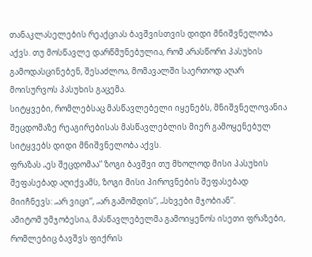თანაკლასელების რეაქციას ბავშვისთვის დიდი მნიშვნელობა აქვს. თუ მოსწავლე დარწმუნებულია, რომ არასწორი პასუხის გამოდასცინებენ, შესაძლოა, მომავალში საერთოდ აღარ მოისურვოს პასუხის გაცემა.
სიტყვები, რომლებსაც მასწავლებელი იყენებს, მნიშვნელოვანია
შეცდომაზე რეაგირებისას მასწავლებლის მიერ გამოყენებულ სიტყვებს დიდი მნიშვნელობა აქვს.
ფრაზას „ეს შეცდომაა“ ზოგი ბავშვი თუ მხოლოდ მისი პასუხის შეფასებად აღიქვამს, ზოგი მისი პიროვნების შეფასებად მიიჩნევს: „არ ვიცი“, „არ გამომდის“, „სხვები მჯობიან“.
ამიტომ უმჯობესია, მასწავლებელმა გამოიყენოს ისეთი ფრაზები, რომლებიც ბავშვს ფიქრის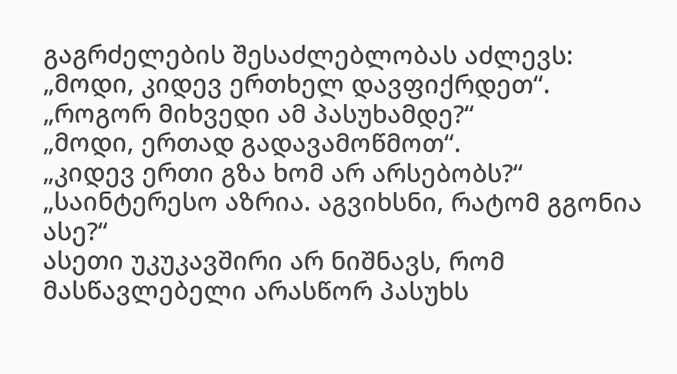გაგრძელების შესაძლებლობას აძლევს:
„მოდი, კიდევ ერთხელ დავფიქრდეთ“.
„როგორ მიხვედი ამ პასუხამდე?“
„მოდი, ერთად გადავამოწმოთ“.
„კიდევ ერთი გზა ხომ არ არსებობს?“
„საინტერესო აზრია. აგვიხსნი, რატომ გგონია ასე?“
ასეთი უკუკავშირი არ ნიშნავს, რომ მასწავლებელი არასწორ პასუხს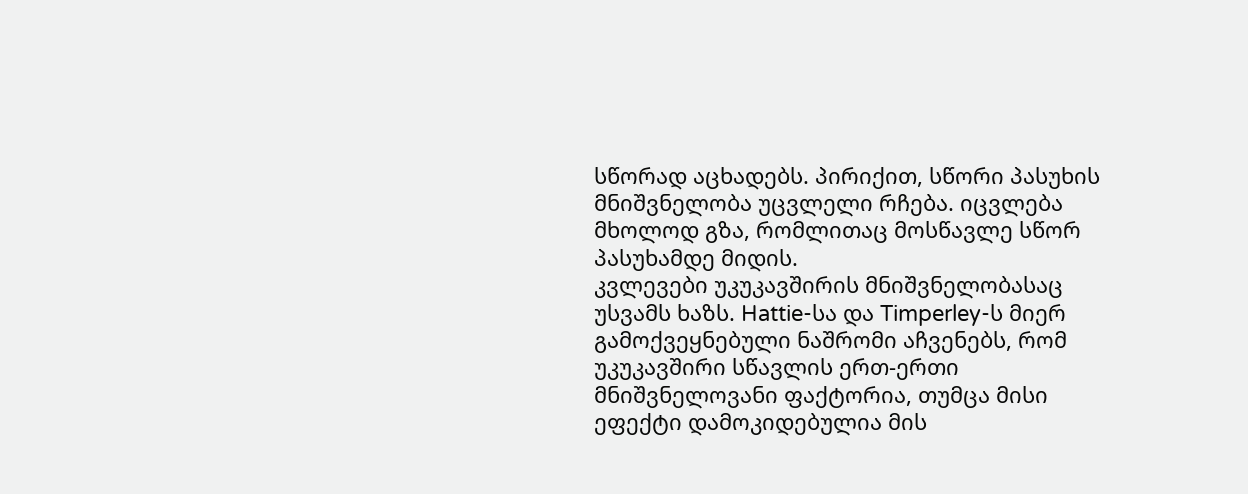სწორად აცხადებს. პირიქით, სწორი პასუხის მნიშვნელობა უცვლელი რჩება. იცვლება მხოლოდ გზა, რომლითაც მოსწავლე სწორ პასუხამდე მიდის.
კვლევები უკუკავშირის მნიშვნელობასაც უსვამს ხაზს. Hattie-სა და Timperley-ს მიერ გამოქვეყნებული ნაშრომი აჩვენებს, რომ უკუკავშირი სწავლის ერთ-ერთი მნიშვნელოვანი ფაქტორია, თუმცა მისი ეფექტი დამოკიდებულია მის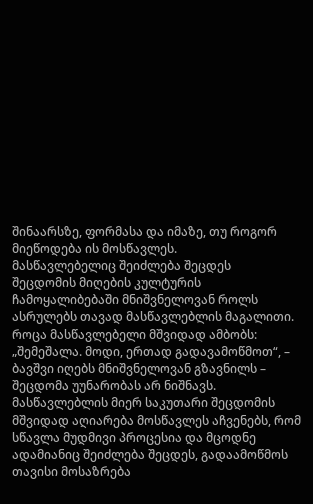შინაარსზე, ფორმასა და იმაზე, თუ როგორ მიეწოდება ის მოსწავლეს.
მასწავლებელიც შეიძლება შეცდეს
შეცდომის მიღების კულტურის ჩამოყალიბებაში მნიშვნელოვან როლს ასრულებს თავად მასწავლებლის მაგალითი.
როცა მასწავლებელი მშვიდად ამბობს: „შემეშალა. მოდი, ერთად გადავამოწმოთ“, – ბავშვი იღებს მნიშვნელოვან გზავნილს – შეცდომა უუნარობას არ ნიშნავს.
მასწავლებლის მიერ საკუთარი შეცდომის მშვიდად აღიარება მოსწავლეს აჩვენებს, რომ სწავლა მუდმივი პროცესია და მცოდნე ადამიანიც შეიძლება შეცდეს, გადაამოწმოს თავისი მოსაზრება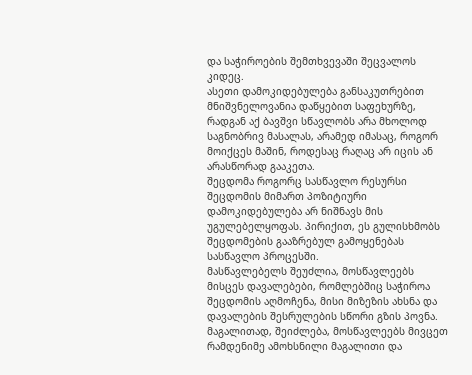და საჭიროების შემთხვევაში შეცვალოს კიდეც.
ასეთი დამოკიდებულება განსაკუთრებით მნიშვნელოვანია დაწყებით საფეხურზე, რადგან აქ ბავშვი სწავლობს არა მხოლოდ საგნობრივ მასალას, არამედ იმასაც, როგორ მოიქცეს მაშინ, როდესაც რაღაც არ იცის ან არასწორად გააკეთა.
შეცდომა როგორც სასწავლო რესურსი
შეცდომის მიმართ პოზიტიური დამოკიდებულება არ ნიშნავს მის უგულებელყოფას. პირიქით, ეს გულისხმობს შეცდომების გააზრებულ გამოყენებას სასწავლო პროცესში.
მასწავლებელს შეუძლია, მოსწავლეებს მისცეს დავალებები, რომლებშიც საჭიროა შეცდომის აღმოჩენა, მისი მიზეზის ახსნა და დავალების შესრულების სწორი გზის პოვნა.
მაგალითად, შეიძლება, მოსწავლეებს მივცეთ რამდენიმე ამოხსნილი მაგალითი და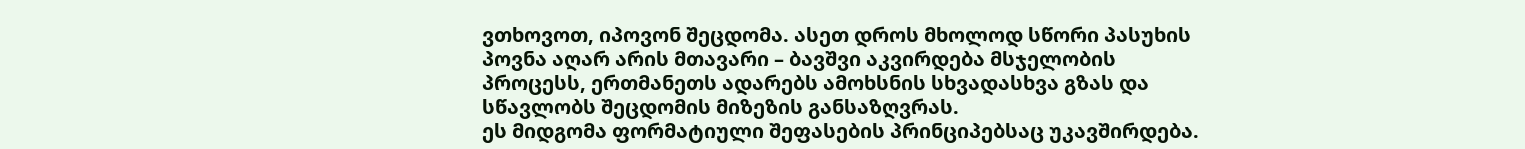ვთხოვოთ, იპოვონ შეცდომა. ასეთ დროს მხოლოდ სწორი პასუხის პოვნა აღარ არის მთავარი – ბავშვი აკვირდება მსჯელობის პროცესს, ერთმანეთს ადარებს ამოხსნის სხვადასხვა გზას და სწავლობს შეცდომის მიზეზის განსაზღვრას.
ეს მიდგომა ფორმატიული შეფასების პრინციპებსაც უკავშირდება.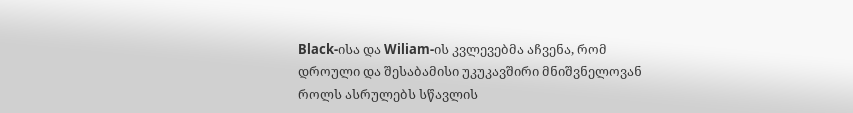Black-ისა და Wiliam-ის კვლევებმა აჩვენა, რომ დროული და შესაბამისი უკუკავშირი მნიშვნელოვან როლს ასრულებს სწავლის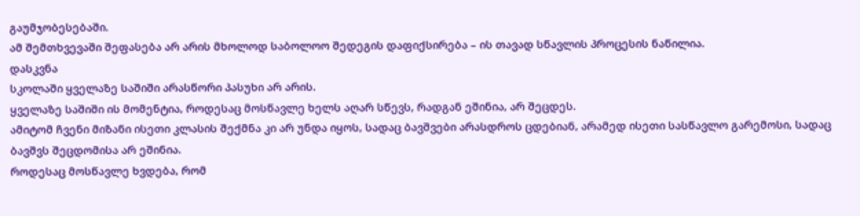გაუმჯობესებაში.
ამ შემთხვევაში შეფასება არ არის მხოლოდ საბოლოო შედეგის დაფიქსირება – ის თავად სწავლის პროცესის ნაწილია.
დასკვნა
სკოლაში ყველაზე საშიში არასწორი პასუხი არ არის.
ყველაზე საშიში ის მომენტია, როდესაც მოსწავლე ხელს აღარ სწევს, რადგან ეშინია, არ შეცდეს.
ამიტომ ჩვენი მიზანი ისეთი კლასის შექმნა კი არ უნდა იყოს, სადაც ბავშვები არასდროს ცდებიან, არამედ ისეთი სასწავლო გარემოსი, სადაც ბავშვს შეცდომისა არ ეშინია.
როდესაც მოსწავლე ხვდება, რომ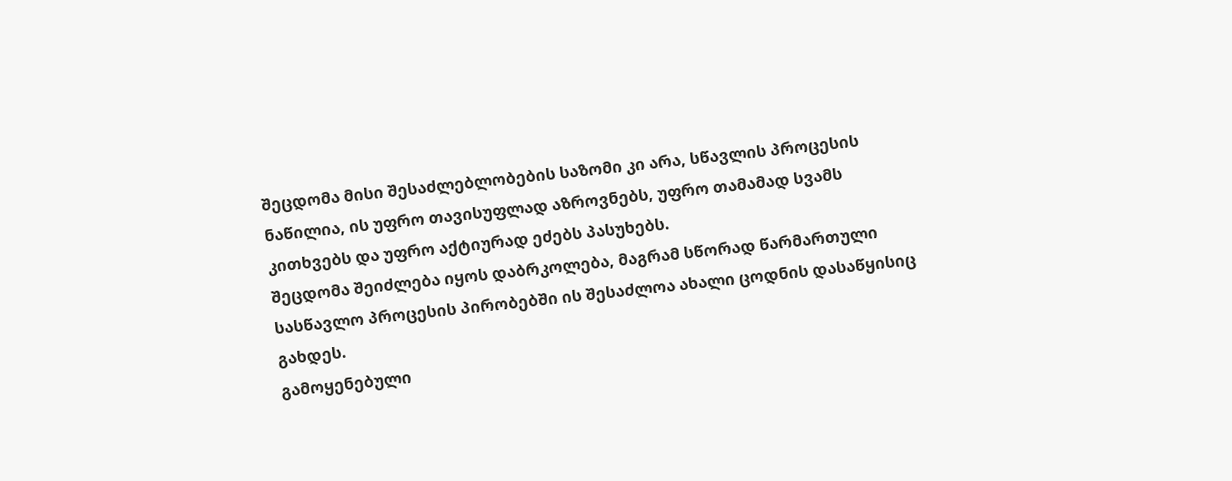შეცდომა მისი შესაძლებლობების საზომი კი არა, სწავლის პროცესის ნაწილია, ის უფრო თავისუფლად აზროვნებს, უფრო თამამად სვამს კითხვებს და უფრო აქტიურად ეძებს პასუხებს.
შეცდომა შეიძლება იყოს დაბრკოლება, მაგრამ სწორად წარმართული სასწავლო პროცესის პირობებში ის შესაძლოა ახალი ცოდნის დასაწყისიც გახდეს.
გამოყენებული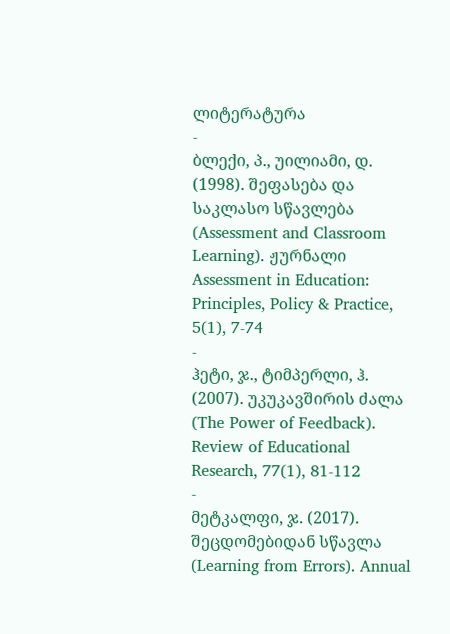ლიტერატურა
-
ბლექი, პ., უილიამი, დ. (1998). შეფასება და საკლასო სწავლება (Assessment and Classroom Learning). ჟურნალი Assessment in Education: Principles, Policy & Practice, 5(1), 7-74
-
ჰეტი, ჯ., ტიმპერლი, ჰ. (2007). უკუკავშირის ძალა (The Power of Feedback). Review of Educational Research, 77(1), 81-112
-
მეტკალფი, ჯ. (2017). შეცდომებიდან სწავლა (Learning from Errors). Annual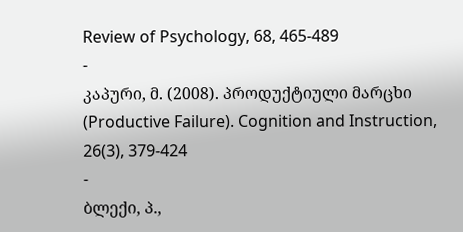Review of Psychology, 68, 465-489
-
კაპური, მ. (2008). პროდუქტიული მარცხი (Productive Failure). Cognition and Instruction, 26(3), 379-424
-
ბლექი, პ.,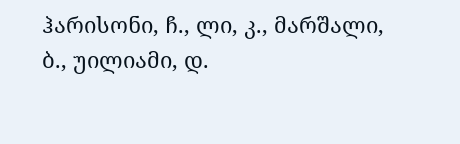ჰარისონი, ჩ., ლი, კ., მარშალი, ბ., უილიამი, დ.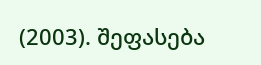(2003). შეფასება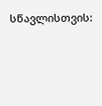სწავლისთვის: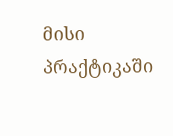მისი პრაქტიკაში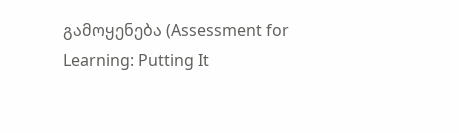გამოყენება (Assessment for Learning: Putting It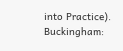into Practice). Buckingham: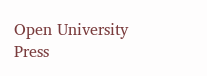Open University Press